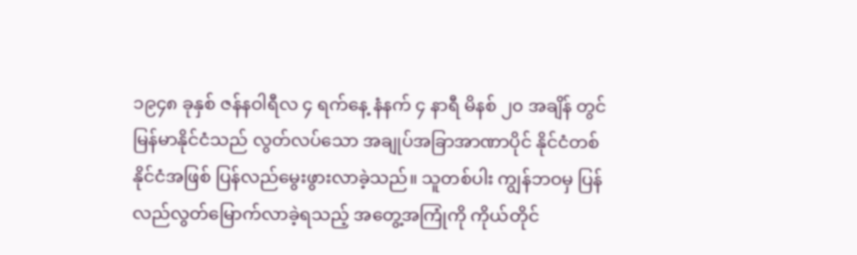၁၉၄၈ ခုနှစ် ဇန်နဝါရီလ ၄ ရက်နေ့ နံနက် ၄ နာရီ မိနစ် ၂၀ အချိန် တွင် မြန်မာနိုင်ငံသည် လွတ်လပ်သော အချုပ်အခြာအာဏာပိုင် နိုင်ငံတစ်နိုင်ငံအဖြစ် ပြန်လည်မွေးဖွားလာခဲ့သည်။ သူတစ်ပါး ကျွန်ဘဝမှ ပြန်လည်လွတ်မြောက်လာခဲ့ရသည့် အတွေ့အကြုံကို ကိုယ်တိုင်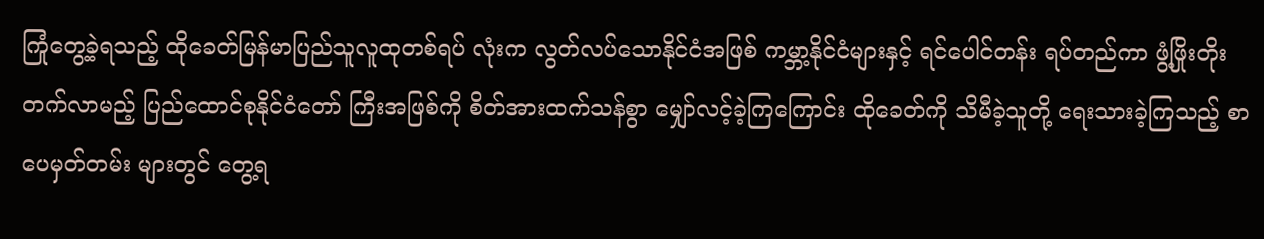ကြုံတွေ့ခဲ့ရသည့် ထိုခေတ်မြန်မာပြည်သူလူထုတစ်ရပ် လုံးက လွတ်လပ်သောနိုင်ငံအဖြစ် ကမ္ဘာ့နိုင်ငံများနှင့် ရင်ပေါင်တန်း ရပ်တည်ကာ ဖွံ့ဖြိုးတိုးတက်လာမည့် ပြည်ထောင်စုနိုင်ငံတော် ကြီးအဖြစ်ကို စိတ်အားထက်သန်စွာ မျှော်လင့်ခဲ့ကြကြောင်း ထိုခေတ်ကို သိမီခဲ့သူတို့ ရေးသားခဲ့ကြသည့် စာပေမှတ်တမ်း များတွင် တွေ့ရ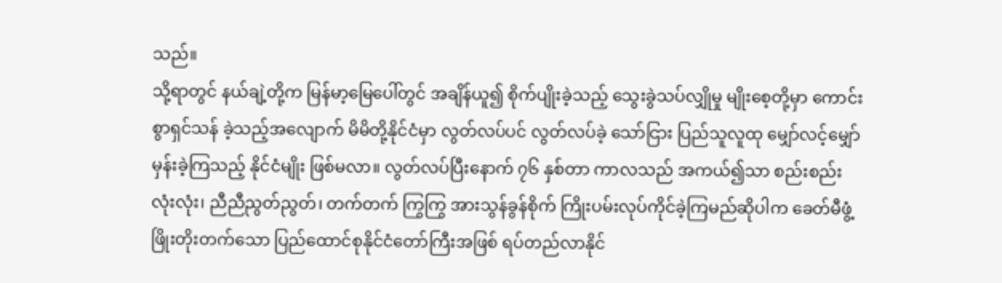သည်။
သို့ရာတွင် နယ်ချဲ့တို့က မြန်မာ့မြေပေါ်တွင် အချိန်ယူ၍ စိုက်ပျိုးခဲ့သည့် သွေးခွဲသပ်လျှိုမှု မျိုးစေ့တို့မှာ ကောင်းစွာရှင်သန် ခဲ့သည့်အလျောက် မိမိတို့နိုင်ငံမှာ လွတ်လပ်ပင် လွတ်လပ်ခဲ့ သော်ငြား ပြည်သူလူထု မျှော်လင့်မျှော်မှန်းခဲ့ကြသည့် နိုင်ငံမျိုး ဖြစ်မလာ။ လွတ်လပ်ပြီးနောက် ၇၆ နှစ်တာ ကာလသည် အကယ်၍သာ စည်းစည်းလုံးလုံး၊ ညီညီညွတ်ညွတ်၊ တက်တက် ကြွကြွ အားသွန်ခွန်စိုက် ကြိုးပမ်းလုပ်ကိုင်ခဲ့ကြမည်ဆိုပါက ခေတ်မီဖွံ့ဖြိုးတိုးတက်သော ပြည်ထောင်စုနိုင်ငံတော်ကြီးအဖြစ် ရပ်တည်လာနိုင်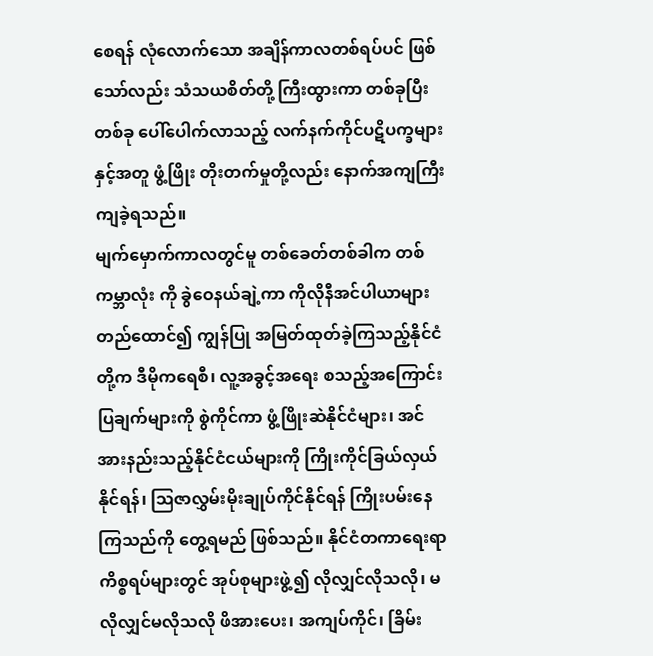စေရန် လုံလောက်သော အချိန်ကာလတစ်ရပ်ပင် ဖြစ်သော်လည်း သံသယစိတ်တို့ ကြီးထွားကာ တစ်ခုပြီးတစ်ခု ပေါ်ပေါက်လာသည့် လက်နက်ကိုင်ပဋိပက္ခများနှင့်အတူ ဖွံ့ဖြိုး တိုးတက်မှုတို့လည်း နောက်အကျကြီးကျခဲ့ရသည်။
မျက်မှောက်ကာလတွင်မူ တစ်ခေတ်တစ်ခါက တစ်ကမ္ဘာလုံး ကို ခွဲဝေနယ်ချဲ့ကာ ကိုလိုနီအင်ပါယာများ တည်ထောင်၍ ကျွန်ပြု အမြတ်ထုတ်ခဲ့ကြသည့်နိုင်ငံတို့က ဒီမိုကရေစီ၊ လူ့အခွင့်အရေး စသည့်အကြောင်းပြချက်များကို စွဲကိုင်ကာ ဖွံ့ဖြိုးဆဲနိုင်ငံများ၊ အင်အားနည်းသည့်နိုင်ငံငယ်များကို ကြိုးကိုင်ခြယ်လှယ်နိုင်ရန်၊ ဩဇာလွှမ်းမိုးချုပ်ကိုင်နိုင်ရန် ကြိုးပမ်းနေကြသည်ကို တွေ့ရမည် ဖြစ်သည်။ နိုင်ငံတကာရေးရာကိစ္စရပ်များတွင် အုပ်စုများဖွဲ့၍ လိုလျှင်လိုသလို၊ မလိုလျှင်မလိုသလို ဖိအားပေး၊ အကျပ်ကိုင်၊ ခြိမ်း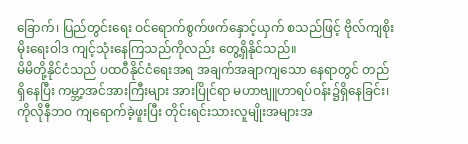ခြောက်၊ ပြည်တွင်းရေး ဝင်ရောက်စွက်ဖက်နှောင့်ယှက် စသည်ဖြင့် ဗိုလ်ကျစိုးမိုးရေးဝါဒ ကျင့်သုံးနေကြသည်ကိုလည်း တွေ့ရှိနိုင်သည်။
မိမိတို့နိုင်ငံသည် ပထဝီနိုင်ငံရေးအရ အချက်အချာကျသော နေရာတွင် တည်ရှိနေပြီး ကမ္ဘာ့အင်အားကြီးများ အားပြိုင်ရာ မဟာဗျူဟာရပ်ဝန်း၌ရှိနေခြင်း၊ ကိုလိုနီဘဝ ကျရောက်ခဲ့ဖူးပြီး တိုင်းရင်းသားလူမျိုးအများအ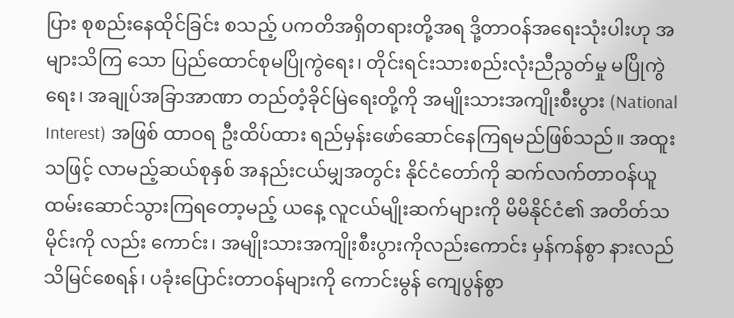ပြား စုစည်းနေထိုင်ခြင်း စသည့် ပကတိအရှိတရားတို့အရ ဒို့တာဝန်အရေးသုံးပါးဟု အများသိကြ သော ပြည်ထောင်စုမပြိုကွဲရေး၊ တိုင်းရင်းသားစည်းလုံးညီညွတ်မှု မပြိုကွဲရေး၊ အချုပ်အခြာအာဏာ တည်တံ့ခိုင်မြဲရေးတို့ကို အမျိုးသားအကျိုးစီးပွား (National Interest) အဖြစ် ထာဝရ ဦးထိပ်ထား ရည်မှန်းဖော်ဆောင်နေကြရမည်ဖြစ်သည်။ အထူး သဖြင့် လာမည့်ဆယ်စုနှစ် အနည်းငယ်မျှအတွင်း နိုင်ငံတော်ကို ဆက်လက်တာဝန်ယူ ထမ်းဆောင်သွားကြရတော့မည့် ယနေ့ လူငယ်မျိုးဆက်များကို မိမိနိုင်ငံ၏ အတိတ်သမိုင်းကို လည်း ကောင်း၊ အမျိုးသားအကျိုးစီးပွားကိုလည်းကောင်း မှန်ကန်စွာ နားလည်သိမြင်စေရန်၊ ပခုံးပြောင်းတာဝန်များကို ကောင်းမွန် ကျေပွန်စွာ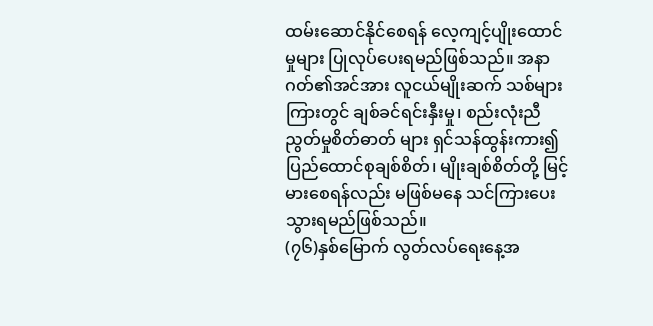ထမ်းဆောင်နိုင်စေရန် လေ့ကျင့်ပျိုးထောင်မှုများ ပြုလုပ်ပေးရမည်ဖြစ်သည်။ အနာဂတ်၏အင်အား လူငယ်မျိုးဆက် သစ်များကြားတွင် ချစ်ခင်ရင်းနှီးမှု၊ စည်းလုံးညီညွတ်မှုစိတ်ဓာတ် များ ရှင်သန်ထွန်းကား၍ ပြည်ထောင်စုချစ်စိတ်၊ မျိုးချစ်စိတ်တို့ မြင့်မားစေရန်လည်း မဖြစ်မနေ သင်ကြားပေးသွားရမည်ဖြစ်သည်။
(၇၆)နှစ်မြောက် လွတ်လပ်ရေးနေ့အ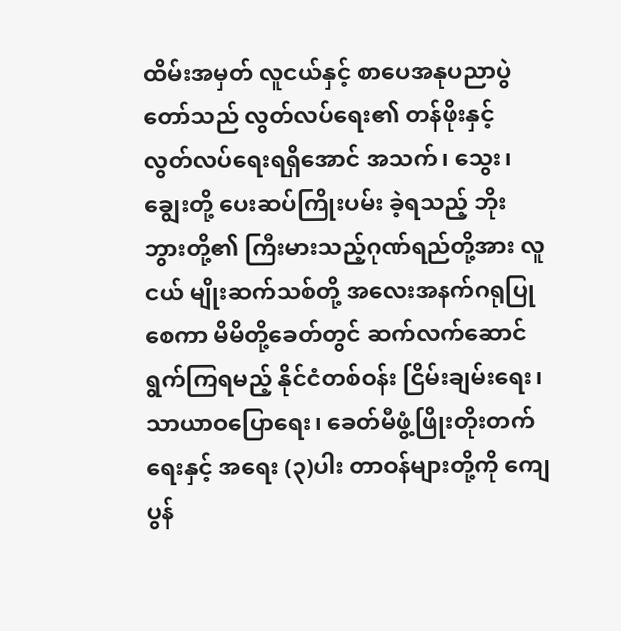ထိမ်းအမှတ် လူငယ်နှင့် စာပေအနုပညာပွဲတော်သည် လွတ်လပ်ရေး၏ တန်ဖိုးနှင့် လွတ်လပ်ရေးရရှိအောင် အသက်၊ သွေး၊ ချွေးတို့ ပေးဆပ်ကြိုးပမ်း ခဲ့ရသည့် ဘိုးဘွားတို့၏ ကြီးမားသည့်ဂုဏ်ရည်တို့အား လူငယ် မျိုးဆက်သစ်တို့ အလေးအနက်ဂရုပြုစေကာ မိမိတို့ခေတ်တွင် ဆက်လက်ဆောင်ရွက်ကြရမည့် နိုင်ငံတစ်ဝန်း ငြိမ်းချမ်းရေး၊ သာယာဝပြောရေး၊ ခေတ်မီဖွံ့ဖြိုးတိုးတက်ရေးနှင့် အရေး (၃)ပါး တာဝန်များတို့ကို ကျေပွန်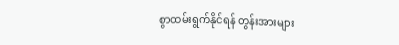စွာထမ်းရွက်နိုင်ရန် တွန်းအားများ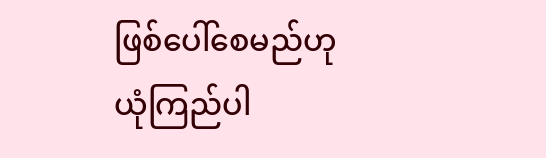ဖြစ်ပေါ်စေမည်ဟု ယုံကြည်ပါ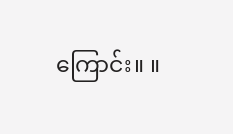ကြောင်း။ ။